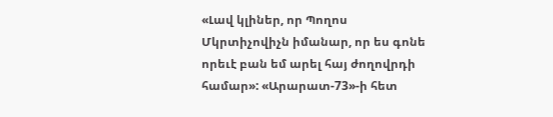«Լավ կլիներ, որ Պողոս Մկրտիչովիչն իմանար, որ ես գոնե որեւէ բան եմ արել հայ ժողովրդի համար»: «Արարատ-73»-ի հետ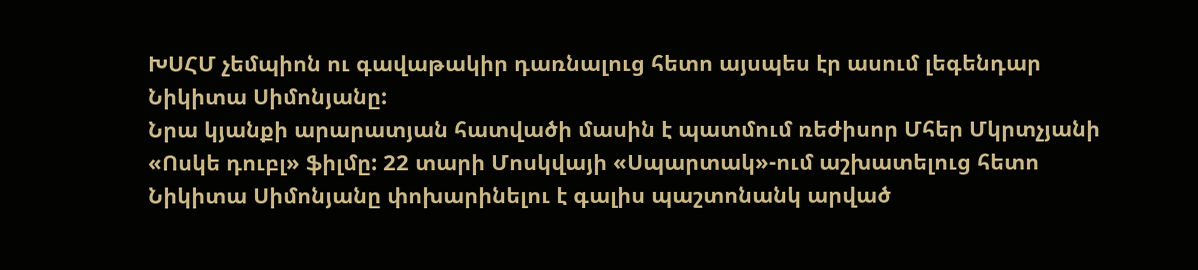ԽՍՀՄ չեմպիոն ու գավաթակիր դառնալուց հետո այսպես էր ասում լեգենդար Նիկիտա Սիմոնյանը:
Նրա կյանքի արարատյան հատվածի մասին է պատմում ռեժիսոր Մհեր Մկրտչյանի «Ոսկե դուբլ» ֆիլմը: 22 տարի Մոսկվայի «Սպարտակ»-ում աշխատելուց հետո Նիկիտա Սիմոնյանը փոխարինելու է գալիս պաշտոնանկ արված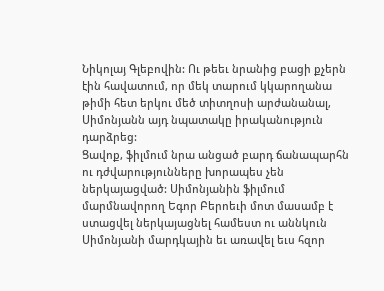Նիկոլայ Գլեբովին: Ու թեեւ նրանից բացի քչերն էին հավատում, որ մեկ տարում կկարողանա թիմի հետ երկու մեծ տիտղոսի արժանանալ, Սիմոնյանն այդ նպատակը իրականություն դարձրեց:
Ցավոք, ֆիլմում նրա անցած բարդ ճանապարհն ու դժվարությունները խորապես չեն ներկայացված: Սիմոնյանին ֆիլմում մարմնավորող Եգոր Բերոեւի մոտ մասամբ է ստացվել ներկայացնել համեստ ու աննկուն Սիմոնյանի մարդկային եւ առավել եւս հզոր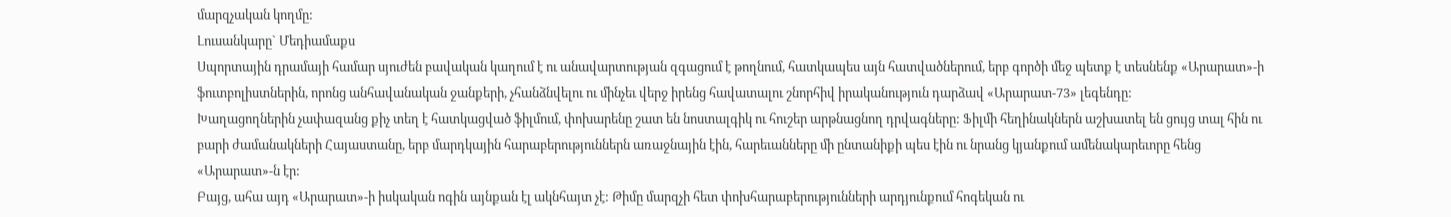մարզչական կողմը:
Լուսանկարը` Մեդիամաքս
Սպորտային դրամայի համար սյուժեն բավական կաղում է ու անավարտության զգացում է թողնում, հատկապես այն հատվածներում, երբ գործի մեջ պետք է տեսնենք «Արարատ»-ի ֆուտբոլիստներին, որոնց անհավանական ջանքերի, չհանձնվելու ու մինչեւ վերջ իրենց հավատալու շնորհիվ իրականություն դարձավ «Արարատ-73» լեգենդը:
Խաղացողներին չափազանց քիչ տեղ է հատկացված ֆիլմում, փոխարենը շատ են նոստալգիկ ու հուշեր արթնացնող դրվագները: Ֆիլմի հեղինակներն աշխատել են ցույց տալ հին ու բարի ժամանակների Հայաստանը, երբ մարդկային հարաբերություններն առաջնային էին, հարեւանները մի ընտանիքի պես էին ու նրանց կյանքում ամենակարեւորը հենց «Արարատ»-ն էր:
Բայց, ահա այդ «Արարատ»-ի իսկական ոգին այնքան էլ ակնհայտ չէ: Թիմը մարզչի հետ փոխհարաբերությունների արդյունքում հոգեկան ու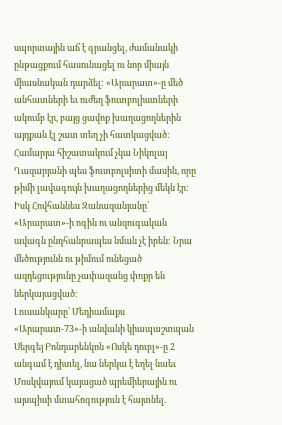սպորտային աճ է գրանցել, ժամանակի ընթացքում հասունացել ու նոր միայն միասնական դարձել: «Արարատ»-ը մեծ անհատների եւ ուժեղ ֆուտբոլիստների ակումբ էր, բայց ցավոք խաղացողներին այդքան էլ շատ տեղ չի հատկացված: Համարյա հիշատակում չկա Նիկոլայ Ղազարյանի պես ֆուտբոլսիտի մասին, որը թիմի լավագույն խաղացողներից մեկն էր: Իսկ Հովհաննես Զանազանյանը՝ «Արարատ»-ի ոգին ու անզուգական ավագն ընդհանրապես նման չէ իրեն: Նրա մեծությունն ու թիմում ունեցած ազդեցությունը չափազանց փոքր են ներկայացված:
Լուսանկարը` Մեդիամաքս
«Արարատ-73»-ի անվանի կիապաշտպան Սերգեյ Բոնդարենկոն «Ոսկե դուբլ»-ը 2 անգամ է դիտել, նա ներկա է եղել նաեւ Մոսկվայում կայացած պրեմիերային ու այսպիսի մտահոգություն է հայտնել.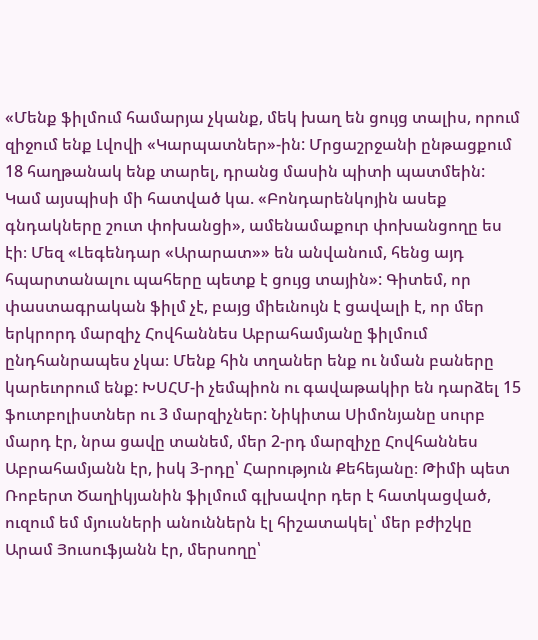«Մենք ֆիլմում համարյա չկանք, մեկ խաղ են ցույց տալիս, որում զիջում ենք Լվովի «Կարպատներ»-ին: Մրցաշրջանի ընթացքում 18 հաղթանակ ենք տարել, դրանց մասին պիտի պատմեին: Կամ այսպիսի մի հատված կա. «Բոնդարենկոյին ասեք գնդակները շուտ փոխանցի», ամենամաքուր փոխանցողը ես էի։ Մեզ «Լեգենդար «Արարատ»» են անվանում, հենց այդ հպարտանալու պահերը պետք է ցույց տային»: Գիտեմ, որ փաստագրական ֆիլմ չէ, բայց միեւնույն է ցավալի է, որ մեր երկրորդ մարզիչ Հովհաննես Աբրահամյանը ֆիլմում ընդհանրապես չկա։ Մենք հին տղաներ ենք ու նման բաները կարեւորում ենք: ԽՍՀՄ-ի չեմպիոն ու գավաթակիր են դարձել 15 ֆուտբոլիստներ ու 3 մարզիչներ: Նիկիտա Սիմոնյանը սուրբ մարդ էր, նրա ցավը տանեմ, մեր 2-րդ մարզիչը Հովհաննես Աբրահամյանն էր, իսկ 3-րդը՝ Հարություն Քեհեյանը։ Թիմի պետ Ռոբերտ Ծաղիկյանին ֆիլմում գլխավոր դեր է հատկացված, ուզում եմ մյուսների անուններն էլ հիշատակել՝ մեր բժիշկը Արամ Յուսուֆյանն էր, մերսողը՝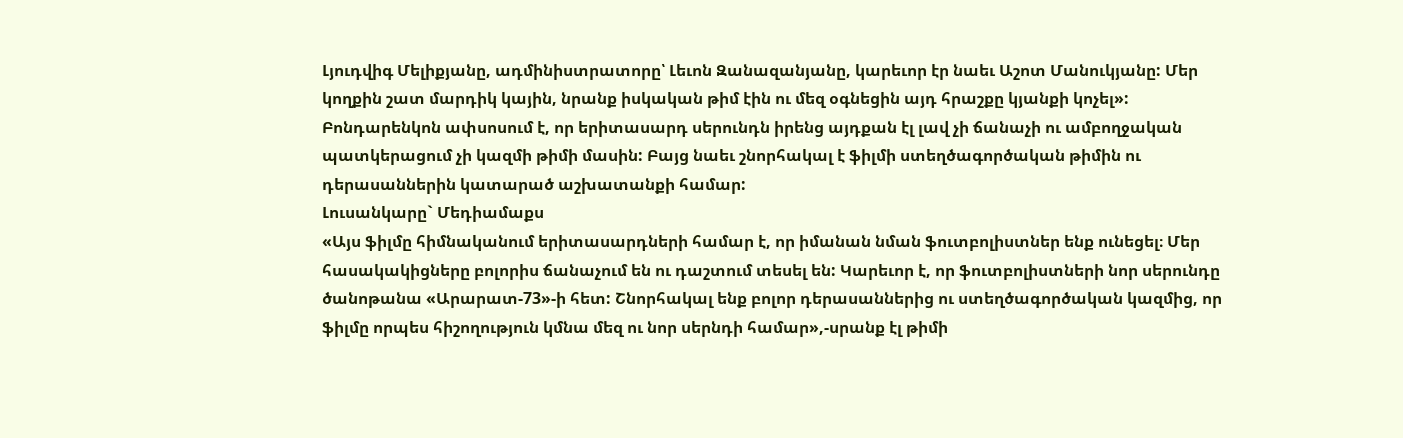Լյուդվիգ Մելիքյանը, ադմինիստրատորը՝ Լեւոն Զանազանյանը, կարեւոր էր նաեւ Աշոտ Մանուկյանը: Մեր կողքին շատ մարդիկ կային, նրանք իսկական թիմ էին ու մեզ օգնեցին այդ հրաշքը կյանքի կոչել»:
Բոնդարենկոն ափսոսում է, որ երիտասարդ սերունդն իրենց այդքան էլ լավ չի ճանաչի ու ամբողջական պատկերացում չի կազմի թիմի մասին: Բայց նաեւ շնորհակալ է ֆիլմի ստեղծագործական թիմին ու դերասաններին կատարած աշխատանքի համար:
Լուսանկարը` Մեդիամաքս
«Այս ֆիլմը հիմնականում երիտասարդների համար է, որ իմանան նման ֆուտբոլիստներ ենք ունեցել։ Մեր հասակակիցները բոլորիս ճանաչում են ու դաշտում տեսել են: Կարեւոր է, որ ֆուտբոլիստների նոր սերունդը ծանոթանա «Արարատ-73»-ի հետ: Շնորհակալ ենք բոլոր դերասաններից ու ստեղծագործական կազմից, որ ֆիլմը որպես հիշողություն կմնա մեզ ու նոր սերնդի համար»,-սրանք էլ թիմի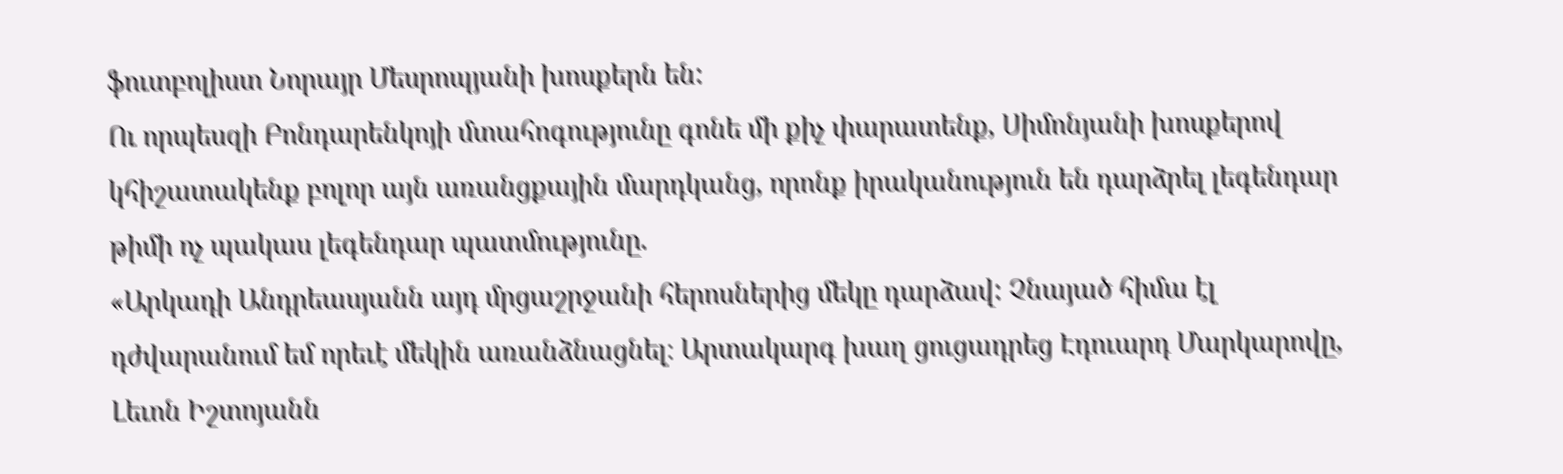ֆուտբոլիստ Նորայր Մեսրոպյանի խոսքերն են:
Ու որպեսզի Բոնդարենկոյի մտահոգությունը գոնե մի քիչ փարատենք, Սիմոնյանի խոսքերով կհիշատակենք բոլոր այն առանցքային մարդկանց, որոնք իրականություն են դարձրել լեգենդար թիմի ոչ պակաս լեգենդար պատմությունը.
«Արկադի Անդրեասյանն այդ մրցաշրջանի հերոսներից մեկը դարձավ: Չնայած հիմա էլ դժվարանում եմ որեւէ մեկին առանձնացնել։ Արտակարգ խաղ ցուցադրեց Էդուարդ Մարկարովը, Լեւոն Իշտոյանն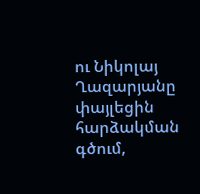ու Նիկոլայ Ղազարյանը փայլեցին հարձակման գծում,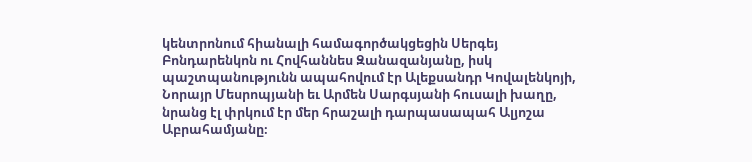կենտրոնում հիանալի համագործակցեցին Սերգեյ Բոնդարենկոն ու Հովհաննես Զանազանյանը, իսկ պաշտպանությունն ապահովում էր Ալեքսանդր Կովալենկոյի, Նորայր Մեսրոպյանի եւ Արմեն Սարգսյանի հուսալի խաղը, նրանց էլ փրկում էր մեր հրաշալի դարպասապահ Ալյոշա Աբրահամյանը։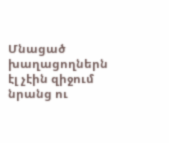Մնացած խաղացողներն էլ չէին զիջում նրանց ու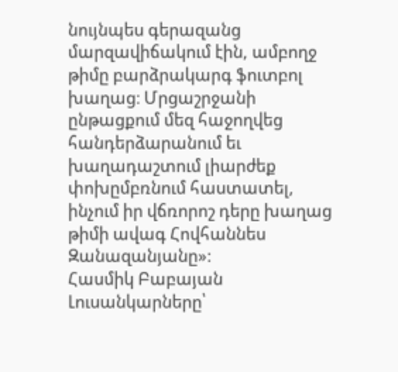նույնպես գերազանց մարզավիճակում էին, ամբողջ թիմը բարձրակարգ ֆուտբոլ խաղաց։ Մրցաշրջանի ընթացքում մեզ հաջողվեց հանդերձարանում եւ խաղադաշտում լիարժեք փոխըմբռնում հաստատել, ինչում իր վճռորոշ դերը խաղաց թիմի ավագ Հովհաննես Զանազանյանը»:
Հասմիկ Բաբայան
Լուսանկարները՝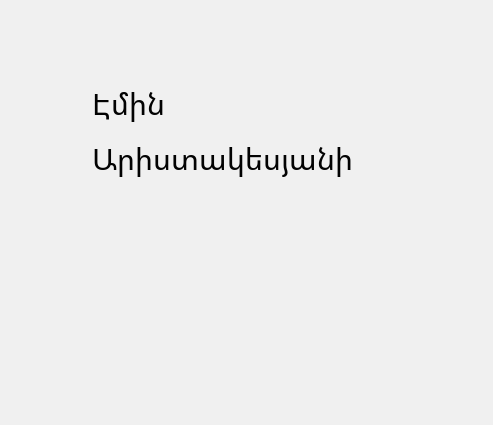Էմին Արիստակեսյանի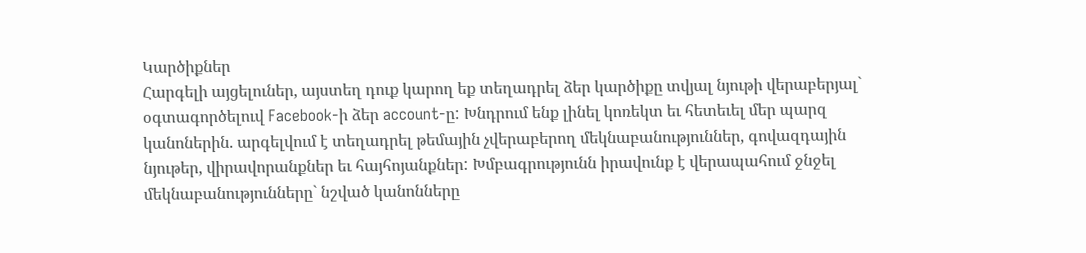Կարծիքներ
Հարգելի այցելուներ, այստեղ դուք կարող եք տեղադրել ձեր կարծիքը տվյալ նյութի վերաբերյալ` օգտագործելուվ Facebook-ի ձեր account-ը: Խնդրում ենք լինել կոռեկտ եւ հետեւել մեր պարզ կանոներին. արգելվում է տեղադրել թեմային չվերաբերող մեկնաբանություններ, գովազդային նյութեր, վիրավորանքներ եւ հայհոյանքներ: Խմբագրությունն իրավունք է վերապահում ջնջել մեկնաբանությունները` նշված կանոնները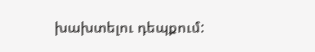խախտելու դեպքում: